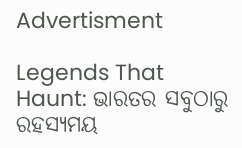Advertisment

Legends That Haunt: ଭାରତର ସବୁଠାରୁ ରହସ୍ୟମୟ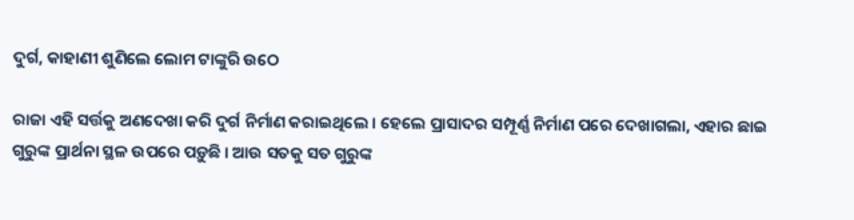ଦୁର୍ଗ, କାହାଣୀ ଶୁଣିଲେ ଲୋମ ଟାଙ୍କୁରି ଉଠେ

ରାଜା ଏହି ସର୍ତ୍ତକୁ ଅଣଦେଖା କରି ଦୁର୍ଗ ନିର୍ମାଣ କରାଇଥିଲେ । ହେଲେ ପ୍ରାସାଦର ସମ୍ପୂର୍ଣ୍ଣ ନିର୍ମାଣ ପରେ ଦେଖାଗଲା, ଏହାର ଛାଇ ଗୁରୁଙ୍କ ପ୍ରାର୍ଥନା ସ୍ଥଳ ଉପରେ ପଡ଼ୁଛି । ଆଉ ସତକୁ ସତ ଗୁରୁଙ୍କ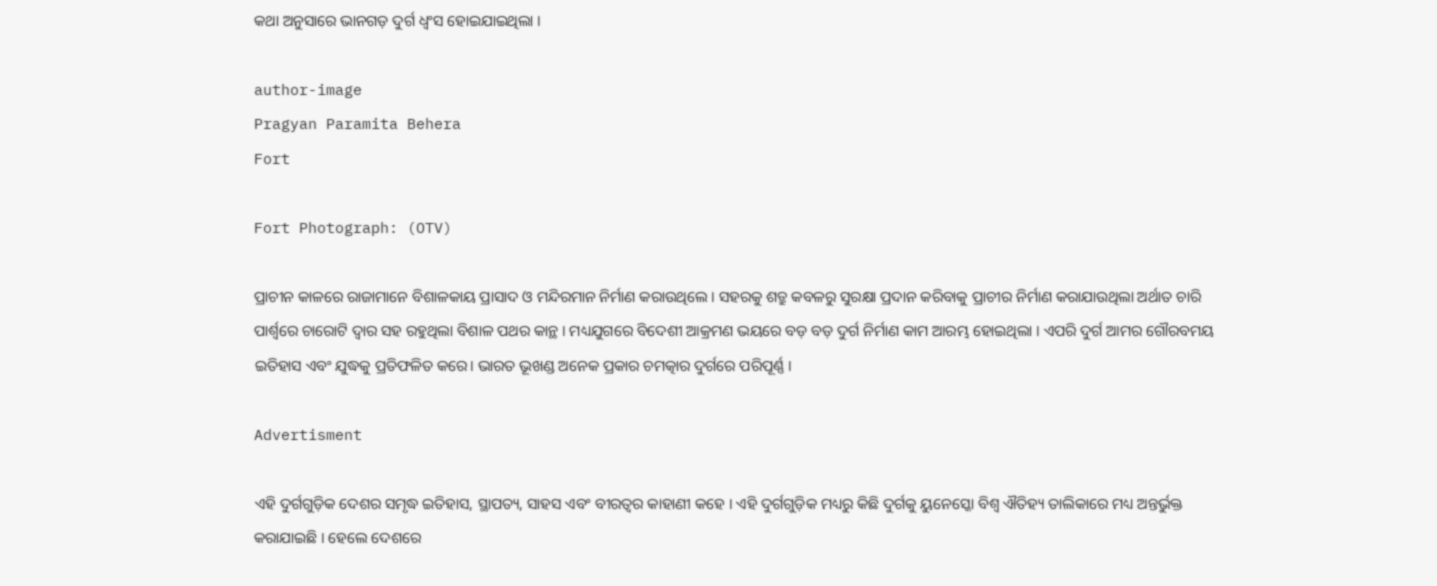କଥା ଅନୁସାରେ ଭାନଗଡ଼ ଦୁର୍ଗ ଧ୍ୱଂସ ହୋଇଯାଇଥିଲା ।

author-image
Pragyan Paramita Behera
Fort

Fort Photograph: (OTV)

ପ୍ରାଚୀନ କାଳରେ ରାଜାମାନେ ବିଶାଳକାୟ ପ୍ରାସାଦ ଓ ମନ୍ଦିରମାନ ନିର୍ମାଣ କରାଉଥିଲେ । ସହରକୁ ଶତ୍ରୁ କବଳରୁ ସୁରକ୍ଷା ପ୍ରଦାନ କରିବାକୁ ପ୍ରାଚୀର ନିର୍ମାଣ କରାଯାଉଥିଲା ଅର୍ଥାତ ଚାରି ପାର୍ଶ୍ୱରେ ଚାରୋଟି ଦ୍ୱାର ସହ ରହୁଥିଲା ବିଶାଳ ପଥର କାନ୍ଥ । ମଧ୍ୟଯୁଗରେ ବିଦେଶୀ ଆକ୍ରମଣ ଭୟରେ ବଡ଼ ବଡ଼ ଦୁର୍ଗ ନିର୍ମାଣ କାମ ଆରମ୍ଭ ହୋଇଥିଲା । ଏପରି ଦୁର୍ଗ ଆମର ଗୌରବମୟ ଇତିହାସ ଏବଂ ଯୁଦ୍ଧକୁ ପ୍ରତିଫଳିତ କରେ। ଭାରତ ଭୂଖଣ୍ଡ ଅନେକ ପ୍ରକାର ଚମତ୍କାର ଦୁର୍ଗରେ ପରିପୂର୍ଣ୍ଣ ।

Advertisment

ଏହି ଦୁର୍ଗଗୁଡ଼ିକ ଦେଶର ସମୃଦ୍ଧ ଇତିହାସ, ସ୍ଥାପତ୍ୟ, ସାହସ ଏବଂ ବୀରତ୍ୱର କାହାଣୀ କହେ । ଏହି ଦୁର୍ଗଗୁଡ଼ିକ ମଧ୍ୟରୁ କିଛି ଦୁର୍ଗକୁ ୟୁନେସ୍କୋ ବିଶ୍ୱ ଐତିହ୍ୟ ତାଲିକାରେ ମଧ୍ୟ ଅନ୍ତର୍ଭୁକ୍ତ କରାଯାଇଛି । ହେଲେ ଦେଶରେ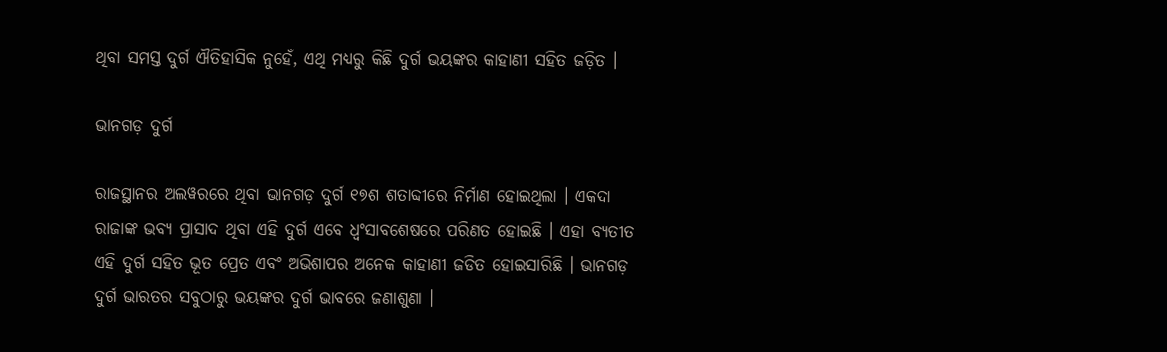ଥିବା ସମସ୍ତ ଦୁର୍ଗ ଐତିହାସିକ ନୁହେଁ, ଏଥି ମଧ୍ୟରୁ କିଛି ଦୁର୍ଗ ଭୟଙ୍କର କାହାଣୀ ସହିତ ଜଡ଼ିତ ।

ଭାନଗଡ଼ ଦୁର୍ଗ

ରାଜସ୍ଥାନର ଅଲୱରରେ ଥିବା ଭାନଗଡ଼ ଦୁର୍ଗ ୧୭ଶ ଶତାବ୍ଦୀରେ ନିର୍ମାଣ ହୋଇଥିଲା । ଏକଦା ରାଜାଙ୍କ ଭବ୍ୟ ପ୍ରାସାଦ ଥିବା ଏହି ଦୁର୍ଗ ଏବେ ଧ୍ୱଂସାବଶେଷରେ ପରିଣତ ହୋଇଛି । ଏହା ବ୍ୟତୀତ ଏହି ଦୁର୍ଗ ସହିତ ଭୂତ ପ୍ରେତ ଏବଂ ଅଭିଶାପର ଅନେକ କାହାଣୀ ଜଡିତ ହୋଇସାରିଛି । ଭାନଗଡ଼ ଦୁର୍ଗ ଭାରତର ସବୁଠାରୁ ଭୟଙ୍କର ଦୁର୍ଗ ଭାବରେ ଜଣାଶୁଣା ।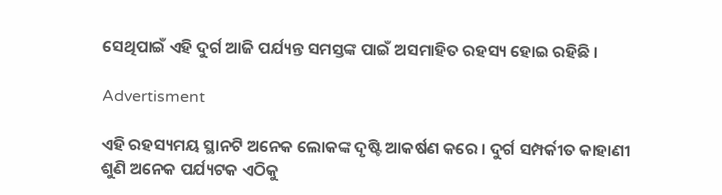ସେଥିପାଇଁ ଏହି ଦୁର୍ଗ ଆଜି ପର୍ଯ୍ୟନ୍ତ ସମସ୍ତଙ୍କ ପାଇଁ ଅସମାହିତ ରହସ୍ୟ ହୋଇ ରହିଛି ।

Advertisment

ଏହି ରହସ୍ୟମୟ ସ୍ଥାନଟି ଅନେକ ଲୋକଙ୍କ ଦୃଷ୍ଟି ଆକର୍ଷଣ କରେ । ଦୁର୍ଗ ସମ୍ପର୍କୀତ କାହାଣୀ ଶୁଣି ଅନେକ ପର୍ଯ୍ୟଟକ ଏଠିକୁ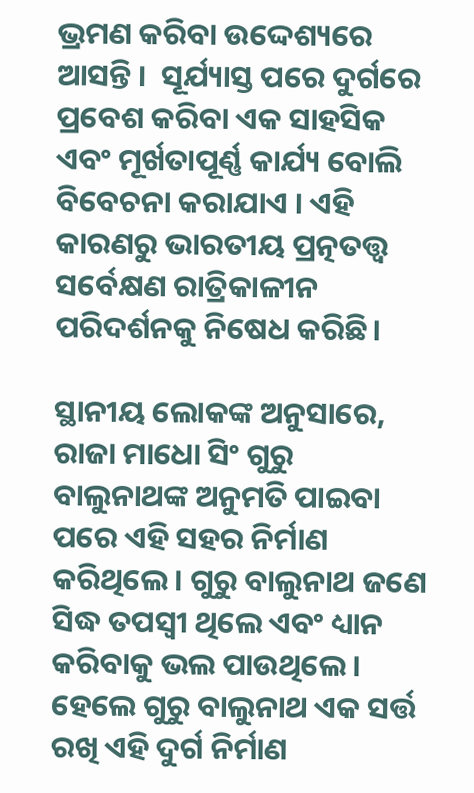ଭ୍ରମଣ କରିବା ଉଦ୍ଦେଶ୍ୟରେ ଆସନ୍ତି ।  ସୂର୍ଯ୍ୟାସ୍ତ ପରେ ଦୁର୍ଗରେ ପ୍ରବେଶ କରିବା ଏକ ସାହସିକ ଏବଂ ମୂର୍ଖତାପୂର୍ଣ୍ଣ କାର୍ଯ୍ୟ ବୋଲି ବିବେଚନା କରାଯାଏ । ଏହି କାରଣରୁ ଭାରତୀୟ ପ୍ରତ୍ନତତ୍ତ୍ୱ ସର୍ବେକ୍ଷଣ ରାତ୍ରିକାଳୀନ ପରିଦର୍ଶନକୁ ନିଷେଧ କରିଛି।

ସ୍ଥାନୀୟ ଲୋକଙ୍କ ଅନୁସାରେ, ରାଜା ମାଧୋ ସିଂ ଗୁରୁ ବାଲୁନାଥଙ୍କ ଅନୁମତି ପାଇବା ପରେ ଏହି ସହର ନିର୍ମାଣ କରିଥିଲେ । ଗୁରୁ ବାଲୁନାଥ ଜଣେ ସିଦ୍ଧ ତପସ୍ୱୀ ଥିଲେ ଏବଂ ଧ୍ୟାନ କରିବାକୁ ଭଲ ପାଉଥିଲେ । ହେଲେ ଗୁରୁ ବାଲୁନାଥ ଏକ ସର୍ତ୍ତ ରଖି ଏହି ଦୁର୍ଗ ନିର୍ମାଣ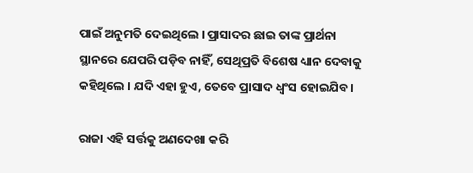ପାଇଁ ଅନୁମତି ଦେଇଥିଲେ । ପ୍ରାସାଦର ଛାଇ ତାଙ୍କ ପ୍ରାର୍ଥନା ସ୍ଥାନରେ ଯେପରି ପଡ଼ିବ ନାହିଁ, ସେଥିପ୍ରତି ବିଶେଷ ଧ୍ୟାନ ଦେବାକୁ କହିଥିଲେ । ଯଦି ଏହା ହୁଏ, ତେବେ ପ୍ରାସାଦ ଧ୍ୱଂସ ହୋଇଯିବ।

ରାଜା ଏହି ସର୍ତ୍ତକୁ ଅଣଦେଖା କରି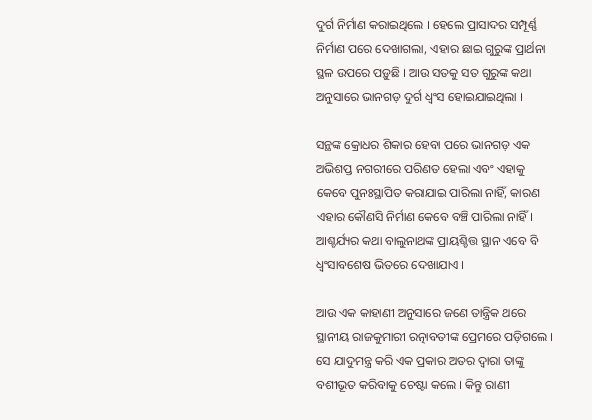ଦୁର୍ଗ ନିର୍ମାଣ କରାଇଥିଲେ । ହେଲେ ପ୍ରାସାଦର ସମ୍ପୂର୍ଣ୍ଣ ନିର୍ମାଣ ପରେ ଦେଖାଗଲା, ଏହାର ଛାଇ ଗୁରୁଙ୍କ ପ୍ରାର୍ଥନା ସ୍ଥଳ ଉପରେ ପଡ଼ୁଛି । ଆଉ ସତକୁ ସତ ଗୁରୁଙ୍କ କଥା ଅନୁସାରେ ଭାନଗଡ଼ ଦୁର୍ଗ ଧ୍ୱଂସ ହୋଇଯାଇଥିଲା ।

ସନ୍ଥଙ୍କ କ୍ରୋଧର ଶିକାର ହେବା ପରେ ଭାନଗଡ଼ ଏକ ଅଭିଶପ୍ତ ନଗରୀରେ ପରିଣତ ହେଲା ଏବଂ ଏହାକୁ କେବେ ପୁନଃସ୍ଥାପିତ କରାଯାଇ ପାରିଲା ନାହିଁ, କାରଣ ଏହାର କୌଣସି ନିର୍ମାଣ କେବେ ବଞ୍ଚି ପାରିଲା ନାହିଁ। ଆଶ୍ଚର୍ଯ୍ୟର କଥା ବାଲୁନାଥଙ୍କ ପ୍ରାୟଶ୍ଚିତ୍ତ ସ୍ଥାନ ଏବେ ବି ଧ୍ୱଂସାବଶେଷ ଭିତରେ ଦେଖାଯାଏ ।

ଆଉ ଏକ କାହାଣୀ ଅନୁସାରେ ଜଣେ ତାନ୍ତ୍ରିକ ଥରେ ସ୍ଥାନୀୟ ରାଜକୁମାରୀ ରତ୍ନାବତୀଙ୍କ ପ୍ରେମରେ ପଡ଼ିଗଲେ । ସେ ଯାଦୁମନ୍ତ୍ର କରି ଏକ ପ୍ରକାର ଅତର ଦ୍ୱାରା ତାଙ୍କୁ ବଶୀଭୂତ କରିବାକୁ ଚେଷ୍ଟା କଲେ । କିନ୍ତୁ ରାଣୀ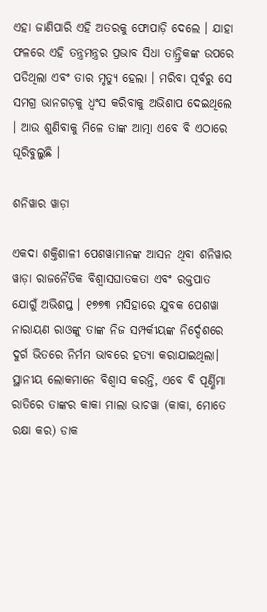ଏହା ଜାଣିପାରି ଏହି ଅତରକୁ ଫୋପାଡ଼ି ଦେଲେ । ଯାହା ଫଳରେ ଏହି ତନ୍ତ୍ରମନ୍ତ୍ରର ପ୍ରଭାବ ସିଧା ତାନ୍ତ୍ରିକଙ୍କ ଉପରେ ପଡିଥିଲା ଏବଂ ତାର ମୃତ୍ୟୁ ହେଲା । ମରିବା ପୂର୍ବରୁ ସେ ସମଗ୍ର ଭାନଗଡ଼କୁ ଧ୍ୱଂସ କରିବାକୁ ଅଭିଶାପ ଦେଇଥିଲେ । ଆଉ ଶୁଣିବାକୁ ମିଳେ ତାଙ୍କ ଆତ୍ମା ଏବେ ବି ଏଠାରେ ଘୂରିବୁଲୁଛି ।

ଶନିୱାର ୱାଡ଼ା

ଏକଦା ଶକ୍ତିଶାଳୀ ପେଶୱାମାନଙ୍କ ଆସନ ଥିବା ଶନିୱାର ୱାଡ଼ା ରାଜନୈତିକ ବିଶ୍ୱାସଘାତକତା ଏବଂ ରକ୍ତପାତ ଯୋଗୁଁ ଅଭିଶପ୍ତ । ୧୭୭୩ ମସିହାରେ ଯୁବକ ପେଶୱା ନାରାୟଣ ରାଓଙ୍କୁ ତାଙ୍କ ନିଜ ସମ୍ପର୍କୀୟଙ୍କ ନିର୍ଦ୍ଦେଶରେ ଦୁର୍ଗ ଭିତରେ ନିର୍ମମ ଭାବରେ ହତ୍ୟା କରାଯାଇଥିଲା। ସ୍ଥାନୀୟ ଲୋକମାନେ ବିଶ୍ୱାସ କରନ୍ତି, ଏବେ ବି ପୂର୍ଣ୍ଣିମା ରାତିରେ ତାଙ୍କର କାକା ମାଲା ଭାଚୱା (କାକା, ମୋତେ ରକ୍ଷା କର) ଡାକ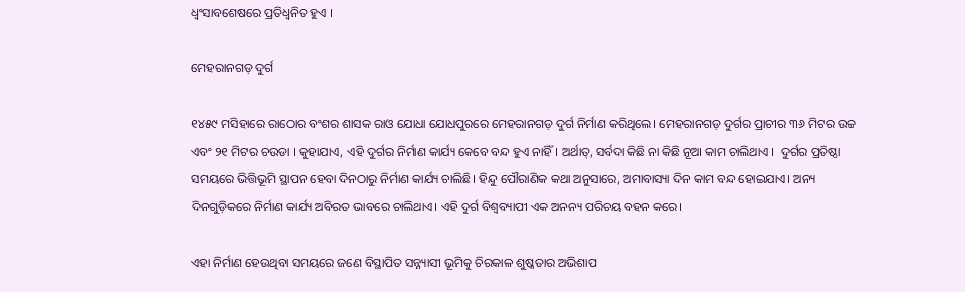ଧ୍ୱଂସାବଶେଷରେ ପ୍ରତିଧ୍ୱନିତ ହୁଏ ।

ମେହରାନଗଡ଼ ଦୁର୍ଗ

୧୪୫୯ ମସିହାରେ ରାଠୋର ବଂଶର ଶାସକ ରାଓ ଯୋଧା ଯୋଧପୁରରେ ମେହରାନଗଡ଼ ଦୁର୍ଗ ନିର୍ମାଣ କରିଥିଲେ। ମେହରାନଗଡ଼ ଦୁର୍ଗର ପ୍ରାଚୀର ୩୬ ମିଟର ଉଚ୍ଚ ଏବଂ ୨୧ ମିଟର ଚଉଡା । କୁହାଯାଏ, ଏହି ଦୁର୍ଗର ନିର୍ମାଣ କାର୍ଯ୍ୟ କେବେ ବନ୍ଦ ହୁଏ ନାହିଁ। ଅର୍ଥାତ୍, ସର୍ବଦା କିଛି ନା କିଛି ନୂଆ କାମ ଚାଲିଥାଏ ।  ଦୁର୍ଗର ପ୍ରତିଷ୍ଠା ସମୟରେ ଭିତ୍ତିଭୂମି ସ୍ଥାପନ ହେବା ଦିନଠାରୁ ନିର୍ମାଣ କାର୍ଯ୍ୟ ଚାଲିଛି। ହିନ୍ଦୁ ପୌରାଣିକ କଥା ଅନୁସାରେ, ଅମାବାସ୍ୟା ଦିନ କାମ ବନ୍ଦ ହୋଇଯାଏ। ଅନ୍ୟ ଦିନଗୁଡ଼ିକରେ ନିର୍ମାଣ କାର୍ଯ୍ୟ ଅବିରତ ଭାବରେ ଚାଲିଥାଏ। ଏହି ଦୁର୍ଗ ବିଶ୍ୱବ୍ୟାପୀ ଏକ ଅନନ୍ୟ ପରିଚୟ ବହନ କରେ।

ଏହା ନିର୍ମାଣ ହେଉଥିବା ସମୟରେ ଜଣେ ବିସ୍ଥାପିତ ସନ୍ନ୍ୟାସୀ ଭୂମିକୁ ଚିରକାଳ ଶୁଷ୍କତାର ଅଭିଶାପ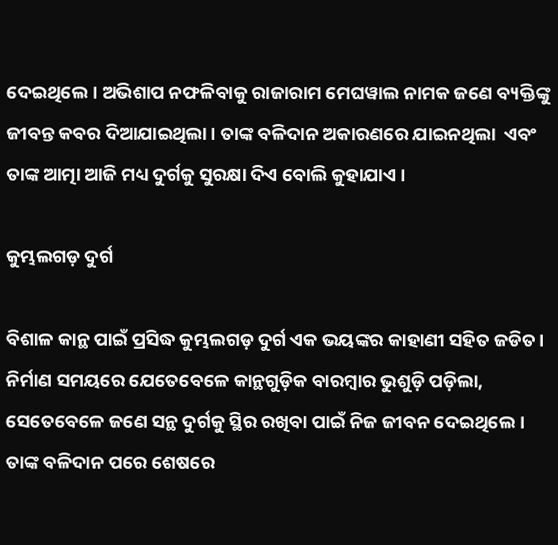ଦେଇଥିଲେ। ଅଭିଶାପ ନଫଳିବାକୁ ରାଜାରାମ ମେଘୱାଲ ନାମକ ଜଣେ ବ୍ୟକ୍ତିଙ୍କୁ ଜୀବନ୍ତ କବର ଦିଆଯାଇଥିଲା । ତାଙ୍କ ବଳିଦାନ ଅକାରଣରେ ଯାଇନଥିଲା  ଏବଂ ତାଙ୍କ ଆତ୍ମା ଆଜି ମଧ୍ୟ ଦୁର୍ଗକୁ ସୁରକ୍ଷା ଦିଏ ବୋଲି କୁହାଯାଏ ।

କୁମ୍ଭଲଗଡ଼ ଦୁର୍ଗ

ବିଶାଳ କାନ୍ଥ ପାଇଁ ପ୍ରସିଦ୍ଧ କୁମ୍ଭଲଗଡ଼ ଦୁର୍ଗ ଏକ ଭୟଙ୍କର କାହାଣୀ ସହିତ ଜଡିତ। ନିର୍ମାଣ ସମୟରେ ଯେତେବେଳେ କାନ୍ଥଗୁଡ଼ିକ ବାରମ୍ବାର ଭୁଶୁଡ଼ି ପଡ଼ିଲା, ସେତେବେଳେ ଜଣେ ସନ୍ଥ ଦୁର୍ଗକୁ ସ୍ଥିର ରଖିବା ପାଇଁ ନିଜ ଜୀବନ ଦେଇଥିଲେ। ତାଙ୍କ ବଳିଦାନ ପରେ ଶେଷରେ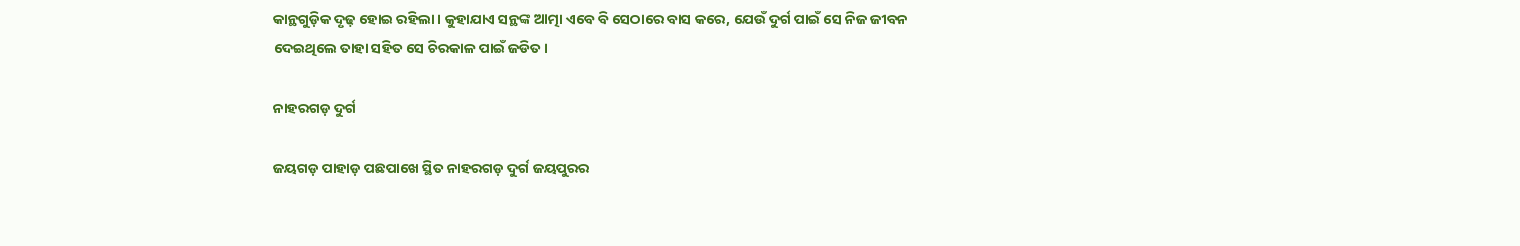କାନ୍ଥଗୁଡ଼ିକ ଦୃଢ଼ ହୋଇ ରହିଲା। କୁହାଯାଏ ସନ୍ଥଙ୍କ ଆତ୍ମା ଏବେ ବି ସେଠାରେ ବାସ କରେ, ଯେଉଁ ଦୁର୍ଗ ପାଇଁ ସେ ନିଜ ଜୀବନ ଦେଇଥିଲେ ତାହା ସହିତ ସେ ଚିରକାଳ ପାଇଁ ଜଡିତ।

ନାହରଗଡ଼ ଦୁର୍ଗ

ଜୟଗଡ଼ ପାହାଡ଼ ପଛପାଖେ ସ୍ଥିତ ନାହରଗଡ଼ ଦୁର୍ଗ ଜୟପୁରର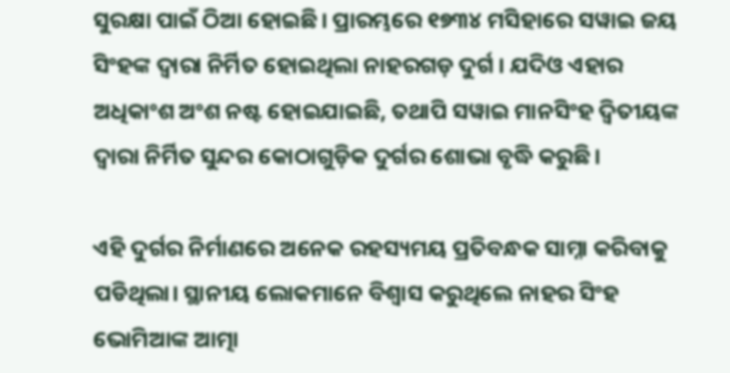ସୁରକ୍ଷା ପାଇଁ ଠିଆ ହୋଇଛି। ପ୍ରାରମ୍ଭରେ ୧୭୩୪ ମସିହାରେ ସୱାଇ ଜୟ ସିଂହଙ୍କ ଦ୍ୱାରା ନିର୍ମିତ ହୋଇଥିଲା ନାହରଗଡ଼ ଦୁର୍ଗ । ଯଦିଓ ଏହାର ଅଧିକାଂଶ ଅଂଶ ନଷ୍ଟ ହୋଇଯାଇଛି, ତଥାପି ସୱାଇ ମାନସିଂହ ଦ୍ୱିତୀୟଙ୍କ ଦ୍ୱାରା ନିର୍ମିତ ସୁନ୍ଦର କୋଠାଗୁଡ଼ିକ ଦୁର୍ଗର ଶୋଭା ବୃଦ୍ଧି କରୁଛି।

ଏହି ଦୁର୍ଗର ନିର୍ମାଣରେ ଅନେକ ରହସ୍ୟମୟ ପ୍ରତିବନ୍ଧକ ସାମ୍ନା କରିବାକୁ ପଡିଥିଲା। ସ୍ଥାନୀୟ ଲୋକମାନେ ବିଶ୍ୱାସ କରୁଥିଲେ ନାହର ସିଂହ ଭୋମିଆଙ୍କ ଆତ୍ମା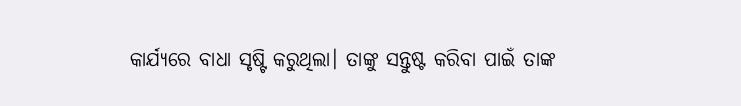କାର୍ଯ୍ୟରେ ବାଧା ସୃଷ୍ଟି କରୁଥିଲା। ତାଙ୍କୁ ସନ୍ତୁଷ୍ଟ କରିବା ପାଇଁ ତାଙ୍କ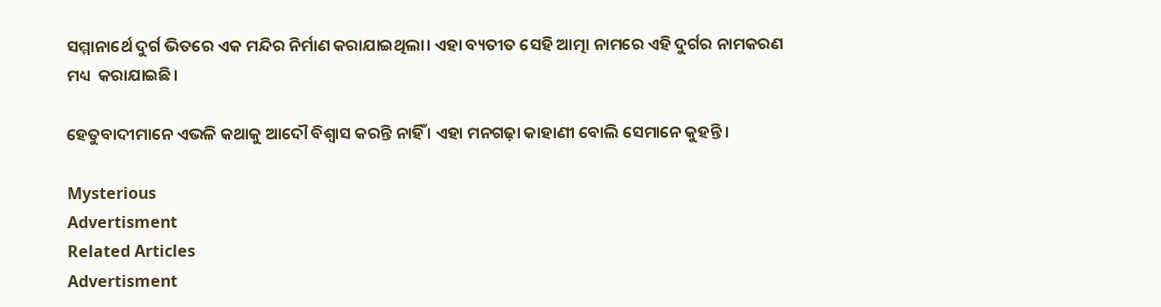ସମ୍ମାନାର୍ଥେ ଦୁର୍ଗ ଭିତରେ ଏକ ମନ୍ଦିର ନିର୍ମାଣ କରାଯାଇଥିଲା। ଏହା ବ୍ୟତୀତ ସେହି ଆତ୍ମା ନାମରେ ଏହି ଦୁର୍ଗର ନାମକରଣ ମଧ୍ୟ  କରାଯାଇଛି।

ହେତୁବାଦୀମାନେ ଏଭଳି କଥାକୁ ଆଦୌ ବିଶ୍ୱାସ କରନ୍ତି ନାହିଁ । ଏହା ମନଗଢ଼ା କାହାଣୀ ବୋଲି ସେମାନେ କୁହନ୍ତି ।

Mysterious
Advertisment
Related Articles
Advertisment